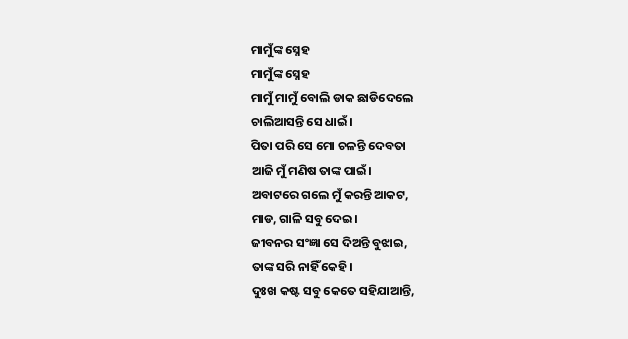ମାମୁଁଙ୍କ ସ୍ନେହ
ମାମୁଁଙ୍କ ସ୍ନେହ
ମାମୁଁ ମାମୁଁ ବୋଲି ଡାକ ଛାଡିଦେଲେ
ଚାଲିଆସନ୍ତି ସେ ଧାଇଁ।
ପିତା ପରି ସେ ମୋ ଚଳନ୍ତି ଦେବତା
ଆଜି ମୁଁ ମଣିଷ ତାଙ୍କ ପାଇଁ।
ଅବାଟରେ ଗଲେ ମୁଁ କରନ୍ତି ଆକଟ,
ମାଡ, ଗାଳି ସବୁ ଦେଇ।
ଜୀବନର ସଂଜ୍ଞା ସେ ଦିଅନ୍ତି ବୁଝାଇ,
ତାଙ୍କ ସରି ନାହିଁ କେହି।
ଦୁଃଖ କଷ୍ଟ ସବୁ କେତେ ସହିଯାଆନ୍ତି,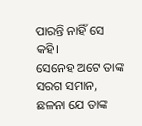ପାରନ୍ତି ନାହିଁ ସେ କହି।
ସେନେହ ଅଟେ ତାଙ୍କ ସରଗ ସମାନ,
ଛଳନା ଯେ ତାଙ୍କ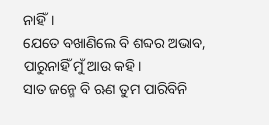ନାହିଁ।
ଯେତେ ବଖାଣିଲେ ବି ଶବ୍ଦର ଅଭାବ,
ପାରୁନାହିଁ ମୁଁ ଆଉ କହି।
ସାତ ଜନ୍ମେ ବି ଋଣ ତୁମ ପାରିବିନି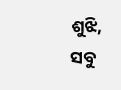ଶୁଝି,
ସବୁ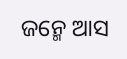ଜନ୍ମେ ଆସ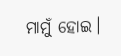ମାମୁଁ ହୋଇ।